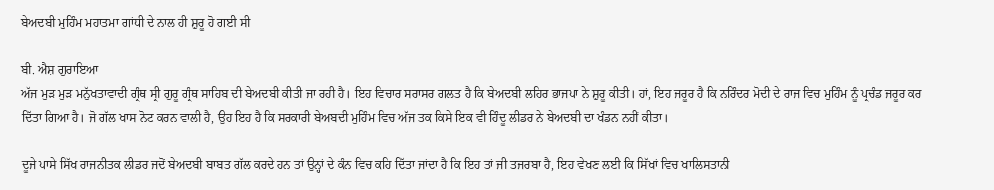ਬੇਅਦਬੀ ਮੁਹਿੰਮ ਮਹਾਤਮਾ ਗਾਂਧੀ ਦੇ ਨਾਲ ਹੀ ਸ਼ੁਰੂ ਹੋ ਗਈ ਸੀ

ਬੀ. ਐਸ਼ ਗੁਰਾਇਆ
ਅੱਜ ਮੁੜ ਮੁੜ ਮਨੁੱਖਤਾਵਾਦੀ ਗ੍ਰੰਥ ਸ੍ਰੀ ਗੁਰੂ ਗ੍ਰੰਥ ਸਾਹਿਬ ਦੀ ਬੇਅਦਬੀ ਕੀਤੀ ਜਾ ਰਹੀ ਹੈ। ਇਹ ਵਿਚਾਰ ਸਰਾਸਰ ਗਲਤ ਹੈ ਕਿ ਬੇਅਦਬੀ ਲਹਿਰ ਭਾਜਪਾ ਨੇ ਸ਼ੁਰੂ ਕੀਤੀ। ਹਾਂ, ਇਹ ਜਰੂਰ ਹੈ ਕਿ ਨਰਿੰਦਰ ਮੋਦੀ ਦੇ ਰਾਜ ਵਿਚ ਮੁਹਿੰਮ ਨੂੰ ਪ੍ਰਚੰਡ ਜਰੂਰ ਕਰ ਦਿੱਤਾ ਗਿਆ ਹੈ। ਜੋ ਗੱਲ ਖਾਸ ਨੋਟ ਕਰਨ ਵਾਲੀ ਹੈ, ਉਹ ਇਹ ਹੈ ਕਿ ਸਰਕਾਰੀ ਬੇਅਬਦੀ ਮੁਹਿੰਮ ਵਿਚ ਅੱਜ ਤਕ ਕਿਸੇ ਇਕ ਵੀ ਹਿੰਦੂ ਲੀਡਰ ਨੇ ਬੇਅਦਬੀ ਦਾ ਖੰਡਨ ਨਹੀਂ ਕੀਤਾ।

ਦੂਜੇ ਪਾਸੇ ਸਿੱਖ ਰਾਜਨੀਤਕ ਲੀਡਰ ਜਦੋਂ ਬੇਅਦਬੀ ਬਾਬਤ ਗੱਲ ਕਰਦੇ ਹਨ ਤਾਂ ਉਨ੍ਹਾਂ ਦੇ ਕੰਨ ਵਿਚ ਕਹਿ ਦਿੱਤਾ ਜਾਂਦਾ ਹੈ ਕਿ ਇਹ ਤਾਂ ਜੀ ਤਜਰਬਾ ਹੈ, ਇਹ ਵੇਖਣ ਲਈ ਕਿ ਸਿੱਖਾਂ ਵਿਚ ਖਾਲਿਸਤਾਨੀ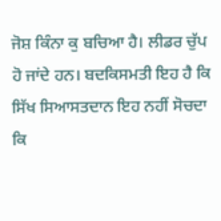ਜੋਸ਼ ਕਿੰਨਾ ਕੁ ਬਚਿਆ ਹੈ। ਲੀਡਰ ਚੁੱਪ ਹੋ ਜਾਂਦੇ ਹਨ। ਬਦਕਿਸਮਤੀ ਇਹ ਹੈ ਕਿ ਸਿੱਖ ਸਿਆਸਤਦਾਨ ਇਹ ਨਹੀਂ ਸੋਚਦਾ ਕਿ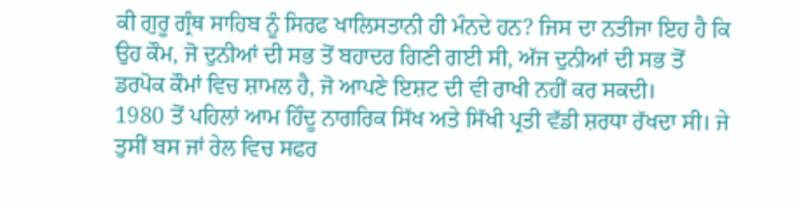ਕੀ ਗੁਰੂ ਗ੍ਰੰਥ ਸਾਹਿਬ ਨੂੰ ਸਿਰਫ ਖਾਲਿਸਤਾਨੀ ਹੀ ਮੰਨਦੇ ਹਨ? ਜਿਸ ਦਾ ਨਤੀਜਾ ਇਹ ਹੈ ਕਿ ਉਹ ਕੌਮ, ਜੋ ਦੁਨੀਆਂ ਦੀ ਸਭ ਤੋਂ ਬਹਾਦਰ ਗਿਣੀ ਗਈ ਸੀ, ਅੱਜ ਦੁਨੀਆਂ ਦੀ ਸਭ ਤੋਂ ਡਰਪੋਕ ਕੌਮਾਂ ਵਿਚ ਸ਼ਾਮਲ ਹੈ, ਜੋ ਆਪਣੇ ਇਸ਼ਟ ਦੀ ਵੀ ਰਾਖੀ ਨਹੀਂ ਕਰ ਸਕਦੀ।
1980 ਤੋਂ ਪਹਿਲਾਂ ਆਮ ਹਿੰਦੂ ਨਾਗਰਿਕ ਸਿੱਖ ਅਤੇ ਸਿੱਖੀ ਪ੍ਰਤੀ ਵੱਡੀ ਸ਼ਰਧਾ ਰੱਖਦਾ ਸੀ। ਜੇ ਤੁਸੀਂ ਬਸ ਜਾਂ ਰੇਲ ਵਿਚ ਸਫਰ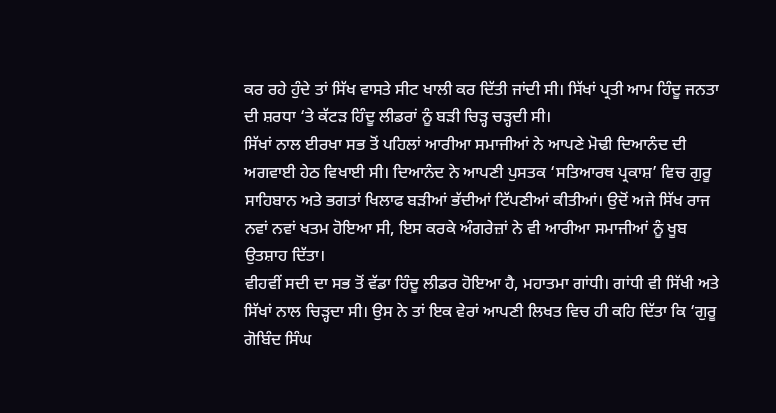ਕਰ ਰਹੇ ਹੁੰਦੇ ਤਾਂ ਸਿੱਖ ਵਾਸਤੇ ਸੀਟ ਖਾਲੀ ਕਰ ਦਿੱਤੀ ਜਾਂਦੀ ਸੀ। ਸਿੱਖਾਂ ਪ੍ਰਤੀ ਆਮ ਹਿੰਦੂ ਜਨਤਾ ਦੀ ਸ਼ਰਧਾ ‘ਤੇ ਕੱਟੜ ਹਿੰਦੂ ਲੀਡਰਾਂ ਨੂੰ ਬੜੀ ਚਿੜ੍ਹ ਚੜ੍ਹਦੀ ਸੀ।
ਸਿੱਖਾਂ ਨਾਲ ਈਰਖਾ ਸਭ ਤੋਂ ਪਹਿਲਾਂ ਆਰੀਆ ਸਮਾਜੀਆਂ ਨੇ ਆਪਣੇ ਮੋਢੀ ਦਿਆਨੰਦ ਦੀ ਅਗਵਾਈ ਹੇਠ ਵਿਖਾਈ ਸੀ। ਦਿਆਨੰਦ ਨੇ ਆਪਣੀ ਪੁਸਤਕ ‘ਸਤਿਆਰਥ ਪ੍ਰਕਾਸ਼’ ਵਿਚ ਗੁਰੂ ਸਾਹਿਬਾਨ ਅਤੇ ਭਗਤਾਂ ਖਿਲਾਫ ਬੜੀਆਂ ਭੱਦੀਆਂ ਟਿੱਪਣੀਆਂ ਕੀਤੀਆਂ। ਉਦੋਂ ਅਜੇ ਸਿੱਖ ਰਾਜ ਨਵਾਂ ਨਵਾਂ ਖਤਮ ਹੋਇਆ ਸੀ, ਇਸ ਕਰਕੇ ਅੰਗਰੇਜ਼ਾਂ ਨੇ ਵੀ ਆਰੀਆ ਸਮਾਜੀਆਂ ਨੂੰ ਖੂਬ ਉਤਸ਼ਾਹ ਦਿੱਤਾ।
ਵੀਹਵੀਂ ਸਦੀ ਦਾ ਸਭ ਤੋਂ ਵੱਡਾ ਹਿੰਦੂ ਲੀਡਰ ਹੋਇਆ ਹੈ, ਮਹਾਤਮਾ ਗਾਂਧੀ। ਗਾਂਧੀ ਵੀ ਸਿੱਖੀ ਅਤੇ ਸਿੱਖਾਂ ਨਾਲ ਚਿੜ੍ਹਦਾ ਸੀ। ਉਸ ਨੇ ਤਾਂ ਇਕ ਵੇਰਾਂ ਆਪਣੀ ਲਿਖਤ ਵਿਚ ਹੀ ਕਹਿ ਦਿੱਤਾ ਕਿ ‘ਗੁਰੂ ਗੋਬਿੰਦ ਸਿੰਘ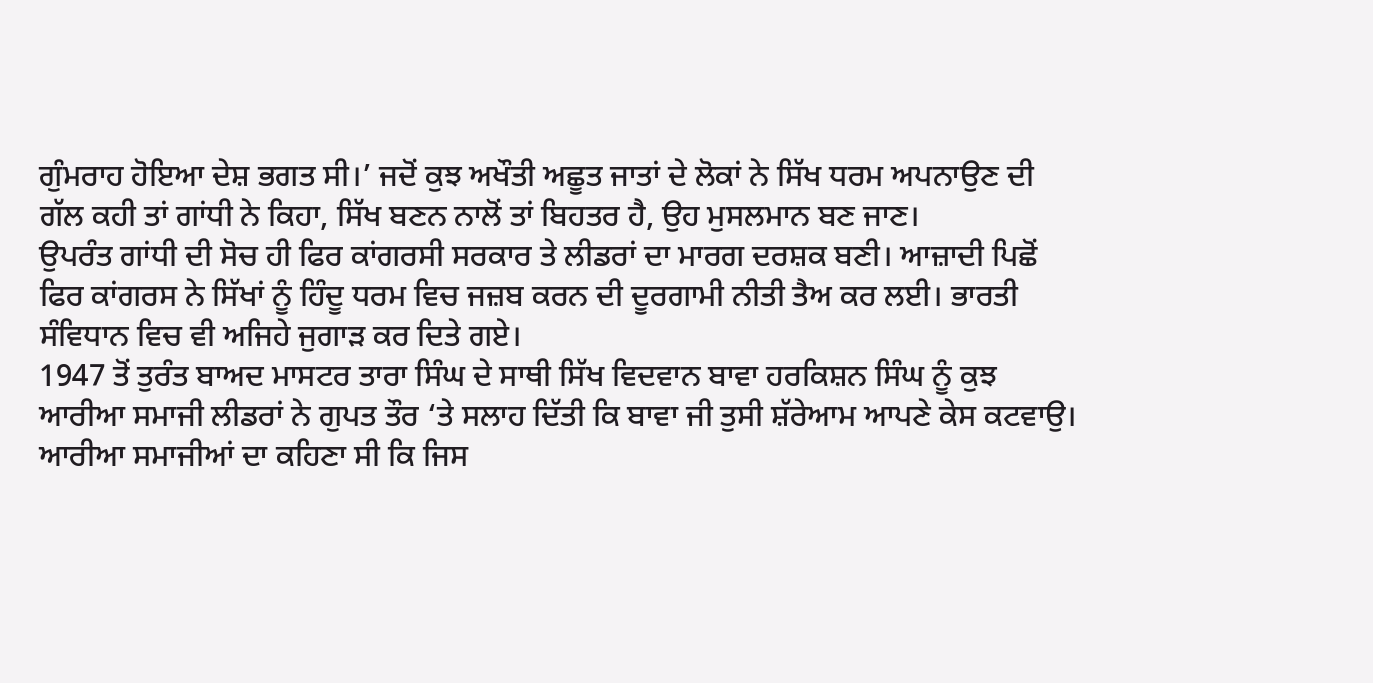ਗੁੰਮਰਾਹ ਹੋਇਆ ਦੇਸ਼ ਭਗਤ ਸੀ।’ ਜਦੋਂ ਕੁਝ ਅਖੌਤੀ ਅਛੂਤ ਜਾਤਾਂ ਦੇ ਲੋਕਾਂ ਨੇ ਸਿੱਖ ਧਰਮ ਅਪਨਾਉਣ ਦੀ ਗੱਲ ਕਹੀ ਤਾਂ ਗਾਂਧੀ ਨੇ ਕਿਹਾ, ਸਿੱਖ ਬਣਨ ਨਾਲੋਂ ਤਾਂ ਬਿਹਤਰ ਹੈ, ਉਹ ਮੁਸਲਮਾਨ ਬਣ ਜਾਣ।
ਉਪਰੰਤ ਗਾਂਧੀ ਦੀ ਸੋਚ ਹੀ ਫਿਰ ਕਾਂਗਰਸੀ ਸਰਕਾਰ ਤੇ ਲੀਡਰਾਂ ਦਾ ਮਾਰਗ ਦਰਸ਼ਕ ਬਣੀ। ਆਜ਼ਾਦੀ ਪਿਛੋਂ ਫਿਰ ਕਾਂਗਰਸ ਨੇ ਸਿੱਖਾਂ ਨੂੰ ਹਿੰਦੂ ਧਰਮ ਵਿਚ ਜਜ਼ਬ ਕਰਨ ਦੀ ਦੂਰਗਾਮੀ ਨੀਤੀ ਤੈਅ ਕਰ ਲਈ। ਭਾਰਤੀ ਸੰਵਿਧਾਨ ਵਿਚ ਵੀ ਅਜਿਹੇ ਜੁਗਾੜ ਕਰ ਦਿਤੇ ਗਏ।
1947 ਤੋਂ ਤੁਰੰਤ ਬਾਅਦ ਮਾਸਟਰ ਤਾਰਾ ਸਿੰਘ ਦੇ ਸਾਥੀ ਸਿੱਖ ਵਿਦਵਾਨ ਬਾਵਾ ਹਰਕਿਸ਼ਨ ਸਿੰਘ ਨੂੰ ਕੁਝ ਆਰੀਆ ਸਮਾਜੀ ਲੀਡਰਾਂ ਨੇ ਗੁਪਤ ਤੌਰ ‘ਤੇ ਸਲਾਹ ਦਿੱਤੀ ਕਿ ਬਾਵਾ ਜੀ ਤੁਸੀ ਸ਼ੱਰੇਆਮ ਆਪਣੇ ਕੇਸ ਕਟਵਾਉ। ਆਰੀਆ ਸਮਾਜੀਆਂ ਦਾ ਕਹਿਣਾ ਸੀ ਕਿ ਜਿਸ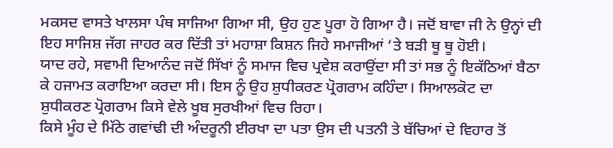ਮਕਸਦ ਵਾਸਤੇ ਖਾਲਸਾ ਪੰਥ ਸਾਜਿਆ ਗਿਆ ਸੀ, ਉਹ ਹੁਣ ਪੂਰਾ ਹੋ ਗਿਆ ਹੈ। ਜਦੋਂ ਬਾਵਾ ਜੀ ਨੇ ਉਨ੍ਹਾਂ ਦੀ ਇਹ ਸਾਜਿਸ਼ ਜੱਗ ਜਾਹਰ ਕਰ ਦਿੱਤੀ ਤਾਂ ਮਹਾਸ਼ਾ ਕਿਸ਼ਨ ਜਿਹੇ ਸਮਾਜੀਆਂ ‘ਤੇ ਬੜੀ ਥੂ ਥੂ ਹੋਈ।
ਯਾਦ ਰਹੇ, ਸਵਾਮੀ ਦਿਆਨੰਦ ਜਦੋਂ ਸਿੱਖਾਂ ਨੂੰ ਸਮਾਜ ਵਿਚ ਪ੍ਰਵੇਸ਼ ਕਰਾਉਂਦਾ ਸੀ ਤਾਂ ਸਭ ਨੂੰ ਇਕੱਠਿਆਂ ਬੈਠਾ ਕੇ ਹਜਾਮਤ ਕਰਾਇਆ ਕਰਦਾ ਸੀ। ਇਸ ਨੂੰ ਉਹ ਸ਼ੁਧੀਕਰਣ ਪ੍ਰੋਗਰਾਮ ਕਹਿੰਦਾ। ਸਿਆਲਕੋਟ ਦਾ ਸ਼ੁਧੀਕਰਣ ਪ੍ਰੋਗਰਾਮ ਕਿਸੇ ਵੇਲੇ ਖੂਬ ਸੁਰਖੀਆਂ ਵਿਚ ਰਿਹਾ।
ਕਿਸੇ ਮੂੰਹ ਦੇ ਮਿੱਠੇ ਗਵਾਂਢੀ ਦੀ ਅੰਦਰੂਨੀ ਈਰਖਾ ਦਾ ਪਤਾ ਉਸ ਦੀ ਪਤਨੀ ਤੇ ਬੱਚਿਆਂ ਦੇ ਵਿਹਾਰ ਤੋਂ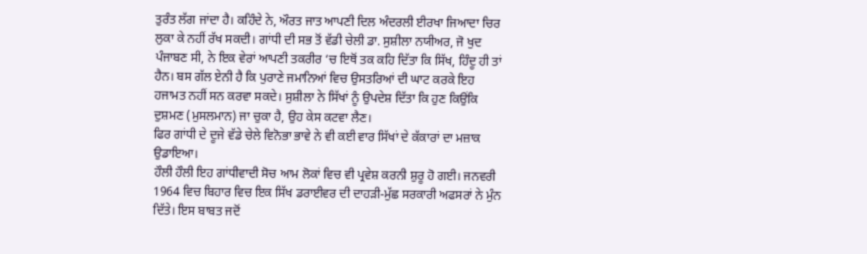ਤੁਰੰਤ ਲੱਗ ਜਾਂਦਾ ਹੈ। ਕਹਿੰਦੇ ਨੇ, ਔਰਤ ਜਾਤ ਆਪਣੀ ਦਿਲ ਅੰਦਰਲੀ ਈਰਖਾ ਜਿਆਦਾ ਚਿਰ ਲੁਕਾ ਕੇ ਨਹੀਂ ਰੱਖ ਸਕਦੀ। ਗਾਂਧੀ ਦੀ ਸਭ ਤੋਂ ਵੱਡੀ ਚੇਲੀ ਡਾ. ਸੁਸ਼ੀਲਾ ਨਯੀਅਰ, ਜੋ ਖੁਦ ਪੰਜਾਬਣ ਸੀ, ਨੇ ਇਕ ਵੇਰਾਂ ਆਪਣੀ ਤਕਰੀਰ ‘ਚ ਇਥੋਂ ਤਕ ਕਹਿ ਦਿੱਤਾ ਕਿ ਸਿੱਖ, ਹਿੰਦੂ ਹੀ ਤਾਂ ਹੈਨ। ਬਸ ਗੱਲ ਏਨੀ ਹੈ ਕਿ ਪੁਰਾਣੇ ਜਮਾਨਿਆਂ ਵਿਚ ਉਸਤਰਿਆਂ ਦੀ ਘਾਟ ਕਰਕੇ ਇਹ ਹਜਾਮਤ ਨਹੀਂ ਸਨ ਕਰਵਾ ਸਕਦੇ। ਸੁਸ਼ੀਲਾ ਨੇ ਸਿੱਖਾਂ ਨੂੰ ਉਪਦੇਸ਼ ਦਿੱਤਾ ਕਿ ਹੁਣ ਕਿਉਂਕਿ ਦੁਸ਼ਮਣ (ਮੁਸਲਮਾਨ) ਜਾ ਚੁਕਾ ਹੈ, ਉਹ ਕੇਸ ਕਟਵਾ ਲੈਣ।
ਫਿਰ ਗਾਂਧੀ ਦੇ ਦੂਜੇ ਵੱਡੇ ਚੇਲੇ ਵਿਨੋਭਾ ਭਾਵੇ ਨੇ ਵੀ ਕਈ ਵਾਰ ਸਿੱਖਾਂ ਦੇ ਕੱਕਾਰਾਂ ਦਾ ਮਜ਼ਾਕ ਉਡਾਇਆ।
ਹੌਲੀ ਹੌਲੀ ਇਹ ਗਾਂਧੀਵਾਦੀ ਸੋਚ ਆਮ ਲੋਕਾਂ ਵਿਚ ਵੀ ਪ੍ਰਵੇਸ਼ ਕਰਨੀ ਸ਼ੁਰੂ ਹੋ ਗਈ। ਜਨਵਰੀ 1964 ਵਿਚ ਬਿਹਾਰ ਵਿਚ ਇਕ ਸਿੱਖ ਡਰਾਈਵਰ ਦੀ ਦਾਹੜੀ-ਮੁੱਛ ਸਰਕਾਰੀ ਅਫਸਰਾਂ ਨੇ ਮੁੰਨ ਦਿੱਤੇ। ਇਸ ਬਾਬਤ ਜਦੋਂ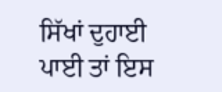ਸਿੱਖਾਂ ਦੁਹਾਈ ਪਾਈ ਤਾਂ ਇਸ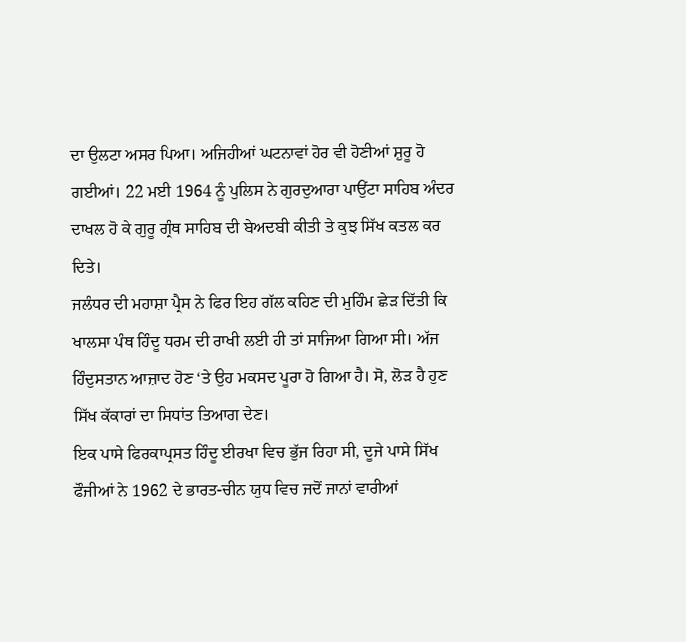ਦਾ ਉਲਟਾ ਅਸਰ ਪਿਆ। ਅਜਿਹੀਆਂ ਘਟਨਾਵਾਂ ਹੋਰ ਵੀ ਹੋਣੀਆਂ ਸ਼ੁਰੂ ਹੋ ਗਈਆਂ। 22 ਮਈ 1964 ਨੂੰ ਪੁਲਿਸ ਨੇ ਗੁਰਦੁਆਰਾ ਪਾਉਂਟਾ ਸਾਹਿਬ ਅੰਦਰ ਦਾਖਲ ਹੋ ਕੇ ਗੁਰੂ ਗ੍ਰੰਥ ਸਾਹਿਬ ਦੀ ਬੇਅਦਬੀ ਕੀਤੀ ਤੇ ਕੁਝ ਸਿੱਖ ਕਤਲ ਕਰ ਦਿਤੇ।
ਜਲੰਧਰ ਦੀ ਮਹਾਸ਼ਾ ਪ੍ਰੈਸ ਨੇ ਫਿਰ ਇਹ ਗੱਲ ਕਹਿਣ ਦੀ ਮੁਹਿੰਮ ਛੇੜ ਦਿੱਤੀ ਕਿ ਖਾਲਸਾ ਪੰਥ ਹਿੰਦੂ ਧਰਮ ਦੀ ਰਾਖੀ ਲਈ ਹੀ ਤਾਂ ਸਾਜਿਆ ਗਿਆ ਸੀ। ਅੱਜ ਹਿੰਦੁਸਤਾਨ ਆਜ਼ਾਦ ਹੋਣ ‘ਤੇ ਉਹ ਮਕਸਦ ਪੂਰਾ ਹੋ ਗਿਆ ਹੈ। ਸੋ, ਲੋੜ ਹੈ ਹੁਣ ਸਿੱਖ ਕੱਕਾਰਾਂ ਦਾ ਸਿਧਾਂਤ ਤਿਆਗ ਦੇਣ।
ਇਕ ਪਾਸੇ ਫਿਰਕਾਪ੍ਰਸਤ ਹਿੰਦੂ ਈਰਖਾ ਵਿਚ ਭੁੱਜ ਰਿਹਾ ਸੀ, ਦੂਜੇ ਪਾਸੇ ਸਿੱਖ ਫੌਜੀਆਂ ਨੇ 1962 ਦੇ ਭਾਰਤ-ਚੀਨ ਯੁਧ ਵਿਚ ਜਦੋਂ ਜਾਨਾਂ ਵਾਰੀਆਂ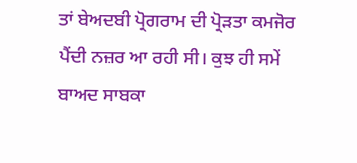ਤਾਂ ਬੇਅਦਬੀ ਪ੍ਰੋਗਰਾਮ ਦੀ ਪ੍ਰੋੜਤਾ ਕਮਜੋਰ ਪੈਂਦੀ ਨਜ਼ਰ ਆ ਰਹੀ ਸੀ। ਕੁਝ ਹੀ ਸਮੇਂ ਬਾਅਦ ਸਾਬਕਾ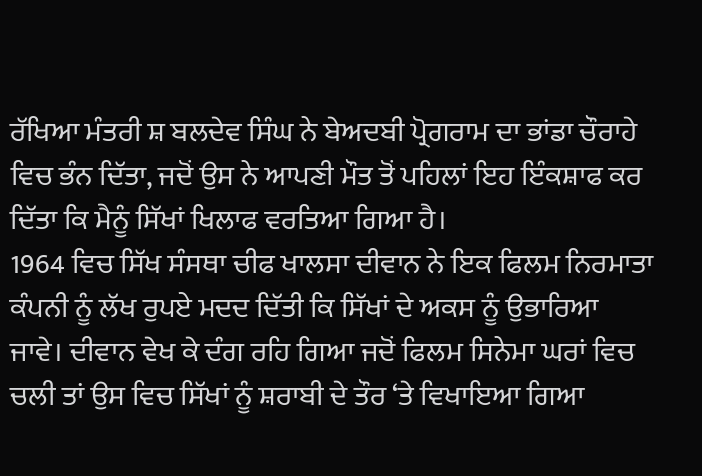ਰੱਖਿਆ ਮੰਤਰੀ ਸ਼ ਬਲਦੇਵ ਸਿੰਘ ਨੇ ਬੇਅਦਬੀ ਪ੍ਰੋਗਰਾਮ ਦਾ ਭਾਂਡਾ ਚੌਰਾਹੇ ਵਿਚ ਭੰਨ ਦਿੱਤਾ, ਜਦੋਂ ਉਸ ਨੇ ਆਪਣੀ ਮੌਤ ਤੋਂ ਪਹਿਲਾਂ ਇਹ ਇੰਕਸ਼ਾਫ ਕਰ ਦਿੱਤਾ ਕਿ ਮੈਨੂੰ ਸਿੱਖਾਂ ਖਿਲਾਫ ਵਰਤਿਆ ਗਿਆ ਹੈ।
1964 ਵਿਚ ਸਿੱਖ ਸੰਸਥਾ ਚੀਫ ਖਾਲਸਾ ਦੀਵਾਨ ਨੇ ਇਕ ਫਿਲਮ ਨਿਰਮਾਤਾ ਕੰਪਨੀ ਨੂੰ ਲੱਖ ਰੁਪਏ ਮਦਦ ਦਿੱਤੀ ਕਿ ਸਿੱਖਾਂ ਦੇ ਅਕਸ ਨੂੰ ਉਭਾਰਿਆ ਜਾਵੇ। ਦੀਵਾਨ ਵੇਖ ਕੇ ਦੰਗ ਰਹਿ ਗਿਆ ਜਦੋਂ ਫਿਲਮ ਸਿਨੇਮਾ ਘਰਾਂ ਵਿਚ ਚਲੀ ਤਾਂ ਉਸ ਵਿਚ ਸਿੱਖਾਂ ਨੂੰ ਸ਼ਰਾਬੀ ਦੇ ਤੌਰ ‘ਤੇ ਵਿਖਾਇਆ ਗਿਆ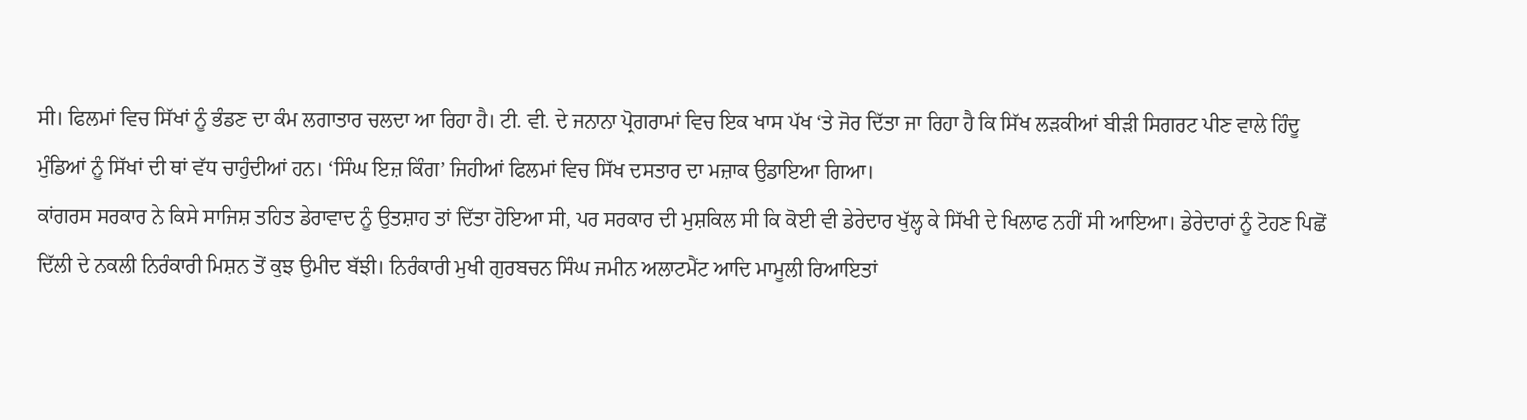ਸੀ। ਫਿਲਮਾਂ ਵਿਚ ਸਿੱਖਾਂ ਨੂੰ ਭੰਡਣ ਦਾ ਕੰਮ ਲਗਾਤਾਰ ਚਲਦਾ ਆ ਰਿਹਾ ਹੈ। ਟੀ. ਵੀ. ਦੇ ਜਨਾਨਾ ਪ੍ਰੋਗਰਾਮਾਂ ਵਿਚ ਇਕ ਖਾਸ ਪੱਖ ‘ਤੇ ਜੋਰ ਦਿੱਤਾ ਜਾ ਰਿਹਾ ਹੈ ਕਿ ਸਿੱਖ ਲੜਕੀਆਂ ਬੀੜੀ ਸਿਗਰਟ ਪੀਣ ਵਾਲੇ ਹਿੰਦੂ ਮੁੰਡਿਆਂ ਨੂੰ ਸਿੱਖਾਂ ਦੀ ਥਾਂ ਵੱਧ ਚਾਹੁੰਦੀਆਂ ਹਨ। ‘ਸਿੰਘ ਇਜ਼ ਕਿੰਗ’ ਜਿਹੀਆਂ ਫਿਲਮਾਂ ਵਿਚ ਸਿੱਖ ਦਸਤਾਰ ਦਾ ਮਜ਼ਾਕ ਉਡਾਇਆ ਗਿਆ।
ਕਾਂਗਰਸ ਸਰਕਾਰ ਨੇ ਕਿਸੇ ਸਾਜਿਸ਼ ਤਹਿਤ ਡੇਰਾਵਾਦ ਨੂੰ ਉਤਸ਼ਾਹ ਤਾਂ ਦਿੱਤਾ ਹੋਇਆ ਸੀ, ਪਰ ਸਰਕਾਰ ਦੀ ਮੁਸ਼ਕਿਲ ਸੀ ਕਿ ਕੋਈ ਵੀ ਡੇਰੇਦਾਰ ਖੁੱਲ੍ਹ ਕੇ ਸਿੱਖੀ ਦੇ ਖਿਲਾਫ ਨਹੀਂ ਸੀ ਆਇਆ। ਡੇਰੇਦਾਰਾਂ ਨੂੰ ਟੋਹਣ ਪਿਛੋਂ ਦਿੱਲੀ ਦੇ ਨਕਲੀ ਨਿਰੰਕਾਰੀ ਮਿਸ਼ਨ ਤੋਂ ਕੁਝ ਉਮੀਦ ਬੱਝੀ। ਨਿਰੰਕਾਰੀ ਮੁਖੀ ਗੁਰਬਚਨ ਸਿੰਘ ਜਮੀਨ ਅਲਾਟਮੈਂਟ ਆਦਿ ਮਾਮੂਲੀ ਰਿਆਇਤਾਂ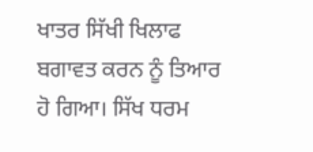ਖਾਤਰ ਸਿੱਖੀ ਖਿਲਾਫ ਬਗਾਵਤ ਕਰਨ ਨੂੰ ਤਿਆਰ ਹੋ ਗਿਆ। ਸਿੱਖ ਧਰਮ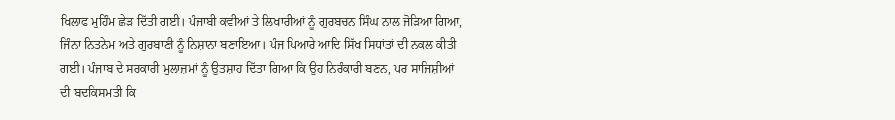ਖਿਲਾਫ ਮੁਹਿੰਮ ਛੇੜ ਦਿੱਤੀ ਗਈ। ਪੰਜਾਬੀ ਕਵੀਆਂ ਤੇ ਲਿਖਾਰੀਆਂ ਨੂੰ ਗੁਰਬਚਨ ਸਿੰਘ ਨਾਲ ਜੋੜਿਆ ਗਿਆ, ਜਿੰਨਾ ਨਿਤਨੇਮ ਅਤੇ ਗੁਰਬਾਣੀ ਨੂੰ ਨਿਸ਼ਾਨਾ ਬਣਾਇਆ। ਪੰਜ ਪਿਆਰੇ ਆਦਿ ਸਿੱਖ ਸਿਧਾਂਤਾਂ ਦੀ ਨਕਲ ਕੀਤੀ ਗਈ। ਪੰਜਾਬ ਦੇ ਸਰਕਾਰੀ ਮੁਲਾਜ਼ਮਾਂ ਨੂੰ ਉਤਸ਼ਾਹ ਦਿੱਤਾ ਗਿਆ ਕਿ ਉਹ ਨਿਰੰਕਾਰੀ ਬਣਨ, ਪਰ ਸਾਜਿਸ਼ੀਆਂ ਦੀ ਬਦਕਿਸਮਤੀ ਕਿ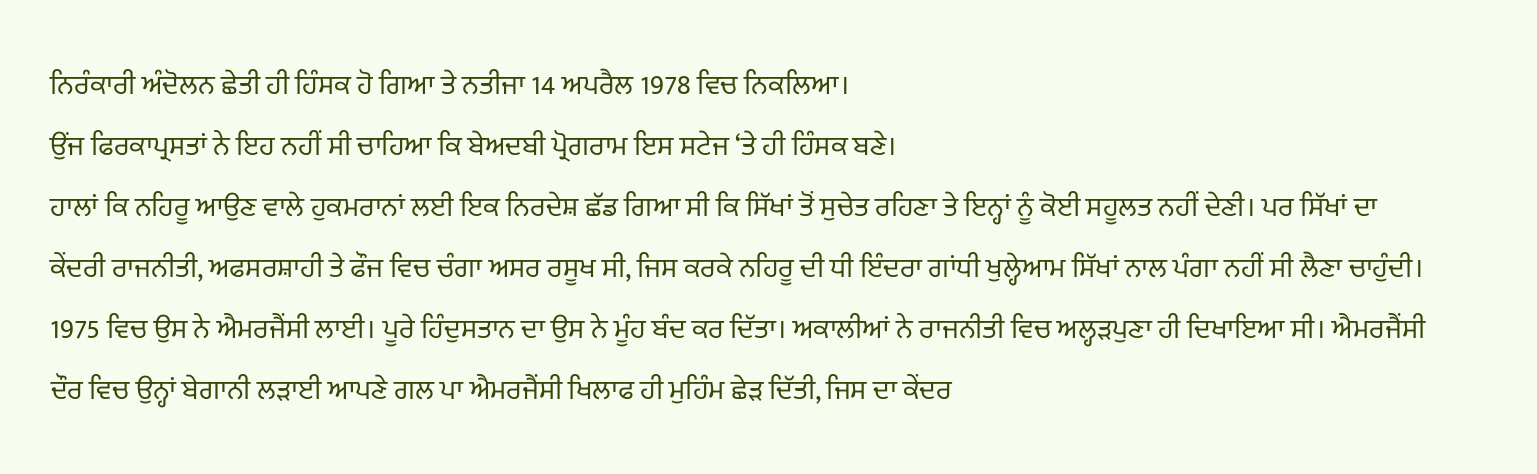ਨਿਰੰਕਾਰੀ ਅੰਦੋਲਨ ਛੇਤੀ ਹੀ ਹਿੰਸਕ ਹੋ ਗਿਆ ਤੇ ਨਤੀਜਾ 14 ਅਪਰੈਲ 1978 ਵਿਚ ਨਿਕਲਿਆ।
ਉਂਜ ਫਿਰਕਾਪ੍ਰਸਤਾਂ ਨੇ ਇਹ ਨਹੀਂ ਸੀ ਚਾਹਿਆ ਕਿ ਬੇਅਦਬੀ ਪ੍ਰੋਗਰਾਮ ਇਸ ਸਟੇਜ ‘ਤੇ ਹੀ ਹਿੰਸਕ ਬਣੇ।
ਹਾਲਾਂ ਕਿ ਨਹਿਰੂ ਆਉਣ ਵਾਲੇ ਹੁਕਮਰਾਨਾਂ ਲਈ ਇਕ ਨਿਰਦੇਸ਼ ਛੱਡ ਗਿਆ ਸੀ ਕਿ ਸਿੱਖਾਂ ਤੋਂ ਸੁਚੇਤ ਰਹਿਣਾ ਤੇ ਇਨ੍ਹਾਂ ਨੂੰ ਕੋਈ ਸਹੂਲਤ ਨਹੀਂ ਦੇਣੀ। ਪਰ ਸਿੱਖਾਂ ਦਾ ਕੇਂਦਰੀ ਰਾਜਨੀਤੀ, ਅਫਸਰਸ਼ਾਹੀ ਤੇ ਫੌਜ ਵਿਚ ਚੰਗਾ ਅਸਰ ਰਸੂਖ ਸੀ, ਜਿਸ ਕਰਕੇ ਨਹਿਰੂ ਦੀ ਧੀ ਇੰਦਰਾ ਗਾਂਧੀ ਖੁਲ੍ਹੇਆਮ ਸਿੱਖਾਂ ਨਾਲ ਪੰਗਾ ਨਹੀਂ ਸੀ ਲੈਣਾ ਚਾਹੁੰਦੀ। 1975 ਵਿਚ ਉਸ ਨੇ ਐਮਰਜੈਂਸੀ ਲਾਈ। ਪੂਰੇ ਹਿੰਦੁਸਤਾਨ ਦਾ ਉਸ ਨੇ ਮੂੰਹ ਬੰਦ ਕਰ ਦਿੱਤਾ। ਅਕਾਲੀਆਂ ਨੇ ਰਾਜਨੀਤੀ ਵਿਚ ਅਲ੍ਹੜਪੁਣਾ ਹੀ ਦਿਖਾਇਆ ਸੀ। ਐਮਰਜੈਂਸੀ ਦੌਰ ਵਿਚ ਉਨ੍ਹਾਂ ਬੇਗਾਨੀ ਲੜਾਈ ਆਪਣੇ ਗਲ ਪਾ ਐਮਰਜੈਂਸੀ ਖਿਲਾਫ ਹੀ ਮੁਹਿੰਮ ਛੇੜ ਦਿੱਤੀ, ਜਿਸ ਦਾ ਕੇਂਦਰ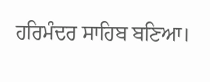ਹਰਿਮੰਦਰ ਸਾਹਿਬ ਬਣਿਆ।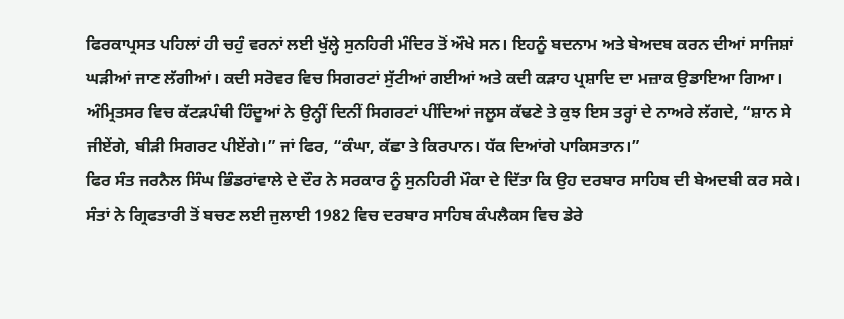ਫਿਰਕਾਪ੍ਰਸਤ ਪਹਿਲਾਂ ਹੀ ਚਹੁੰ ਵਰਨਾਂ ਲਈ ਖੁੱਲ੍ਹੇ ਸੁਨਹਿਰੀ ਮੰਦਿਰ ਤੋਂ ਔਖੇ ਸਨ। ਇਹਨੂੰ ਬਦਨਾਮ ਅਤੇ ਬੇਅਦਬ ਕਰਨ ਦੀਆਂ ਸਾਜਿਸ਼ਾਂ ਘੜੀਆਂ ਜਾਣ ਲੱਗੀਆਂ। ਕਦੀ ਸਰੋਵਰ ਵਿਚ ਸਿਗਰਟਾਂ ਸੁੱਟੀਆਂ ਗਈਆਂ ਅਤੇ ਕਦੀ ਕੜਾਹ ਪ੍ਰਸ਼ਾਦਿ ਦਾ ਮਜ਼ਾਕ ਉਡਾਇਆ ਗਿਆ। ਅੰਮ੍ਰਿਤਸਰ ਵਿਚ ਕੱਟੜਪੰਥੀ ਹਿੰਦੂਆਂ ਨੇ ਉਨ੍ਹੀਂ ਦਿਨੀਂ ਸਿਗਰਟਾਂ ਪੀਂਦਿਆਂ ਜਲੂਸ ਕੱਢਣੇ ਤੇ ਕੁਝ ਇਸ ਤਰ੍ਹਾਂ ਦੇ ਨਾਅਰੇ ਲੱਗਦੇ, “ਸ਼ਾਨ ਸੇ ਜੀਏਂਗੇ, ਬੀੜੀ ਸਿਗਰਟ ਪੀਏਂਗੇ।” ਜਾਂ ਫਿਰ, “ਕੰਘਾ, ਕੱਛਾ ਤੇ ਕਿਰਪਾਨ। ਧੱਕ ਦਿਆਂਗੇ ਪਾਕਿਸਤਾਨ।”
ਫਿਰ ਸੰਤ ਜਰਨੈਲ ਸਿੰਘ ਭਿੰਡਰਾਂਵਾਲੇ ਦੇ ਦੌਰ ਨੇ ਸਰਕਾਰ ਨੂੰ ਸੁਨਹਿਰੀ ਮੌਕਾ ਦੇ ਦਿੱਤਾ ਕਿ ਉਹ ਦਰਬਾਰ ਸਾਹਿਬ ਦੀ ਬੇਅਦਬੀ ਕਰ ਸਕੇ। ਸੰਤਾਂ ਨੇ ਗ੍ਰਿਫਤਾਰੀ ਤੋਂ ਬਚਣ ਲਈ ਜੁਲਾਈ 1982 ਵਿਚ ਦਰਬਾਰ ਸਾਹਿਬ ਕੰਪਲੈਕਸ ਵਿਚ ਡੇਰੇ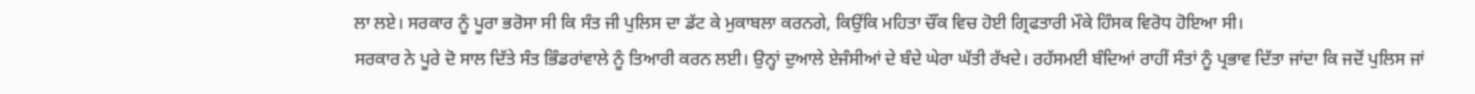ਲਾ ਲਏ। ਸਰਕਾਰ ਨੂੰ ਪੂਰਾ ਭਰੋਸਾ ਸੀ ਕਿ ਸੰਤ ਜੀ ਪੁਲਿਸ ਦਾ ਡੱਟ ਕੇ ਮੁਕਾਬਲਾ ਕਰਨਗੇ, ਕਿਉਂਕਿ ਮਹਿਤਾ ਚੌਂਕ ਵਿਚ ਹੋਈ ਗ੍ਰਿਫਤਾਰੀ ਮੌਕੇ ਹਿੰਸਕ ਵਿਰੋਧ ਹੋਇਆ ਸੀ।
ਸਰਕਾਰ ਨੇ ਪੂਰੇ ਦੋ ਸਾਲ ਦਿੱਤੇ ਸੰਤ ਭਿੰਡਰਾਂਵਾਲੇ ਨੂੰ ਤਿਆਰੀ ਕਰਨ ਲਈ। ਉਨ੍ਹਾਂ ਦੁਆਲੇ ਏਜੰਸੀਆਂ ਦੇ ਬੰਦੇ ਘੇਰਾ ਘੱਤੀ ਰੱਖਦੇ। ਰਹੱਸਮਈ ਬੰਦਿਆਂ ਰਾਹੀਂ ਸੰਤਾਂ ਨੂੰ ਪ੍ਰਭਾਵ ਦਿੱਤਾ ਜਾਂਦਾ ਕਿ ਜਦੋਂ ਪੁਲਿਸ ਜਾਂ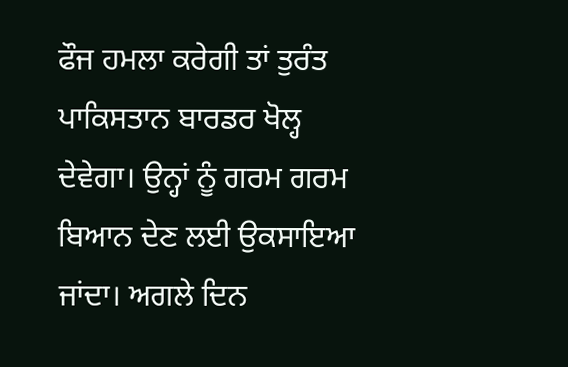ਫੌਜ ਹਮਲਾ ਕਰੇਗੀ ਤਾਂ ਤੁਰੰਤ ਪਾਕਿਸਤਾਨ ਬਾਰਡਰ ਖੋਲ੍ਹ ਦੇਵੇਗਾ। ਉਨ੍ਹਾਂ ਨੂੰ ਗਰਮ ਗਰਮ ਬਿਆਨ ਦੇਣ ਲਈ ਉਕਸਾਇਆ ਜਾਂਦਾ। ਅਗਲੇ ਦਿਨ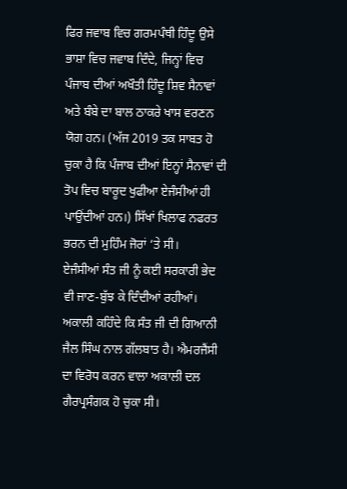ਫਿਰ ਜਵਾਬ ਵਿਚ ਗਰਮਪੰਥੀ ਹਿੰਦੂ ਉਸੇ ਭਾਸ਼ਾ ਵਿਚ ਜਵਾਬ ਦਿੰਦੇ, ਜਿਨ੍ਹਾਂ ਵਿਚ ਪੰਜਾਬ ਦੀਆਂ ਅਖੌਤੀ ਹਿੰਦੂ ਸ਼ਿਵ ਸੈਨਾਵਾਂ ਅਤੇ ਬੰਬੇ ਦਾ ਬਾਲ ਠਾਕਰੇ ਖਾਸ ਵਰਣਨ ਯੋਗ ਹਨ। (ਅੱਜ 2019 ਤਕ ਸਾਬਤ ਹੋ ਚੁਕਾ ਹੈ ਕਿ ਪੰਜਾਬ ਦੀਆਂ ਇਨ੍ਹਾਂ ਸੈਨਾਵਾਂ ਦੀ ਤੋਪ ਵਿਚ ਬਾਰੂਦ ਖੁਫੀਆ ਏਜੰਸੀਆਂ ਹੀ ਪਾਉਂਦੀਆਂ ਹਨ।) ਸਿੱਖਾਂ ਖਿਲਾਫ ਨਫਰਤ ਭਰਨ ਦੀ ਮੁਹਿੰਮ ਜੋਰਾਂ ‘ਤੇ ਸੀ।
ਏਜੰਸੀਆਂ ਸੰਤ ਜੀ ਨੂੰ ਕਈ ਸਰਕਾਰੀ ਭੇਦ ਵੀ ਜਾਣ-ਬੁੱਝ ਕੇ ਦਿੰਦੀਆਂ ਰਹੀਆਂ। ਅਕਾਲੀ ਕਹਿੰਦੇ ਕਿ ਸੰਤ ਜੀ ਦੀ ਗਿਆਨੀ ਜੈਲ ਸਿੰਘ ਨਾਲ ਗੱਲਬਾਤ ਹੈ। ਐਮਰਜੈਂਸੀ ਦਾ ਵਿਰੋਧ ਕਰਨ ਵਾਲਾ ਅਕਾਲੀ ਦਲ ਗੈਰਪ੍ਰਸੰਗਕ ਹੋ ਚੁਕਾ ਸੀ।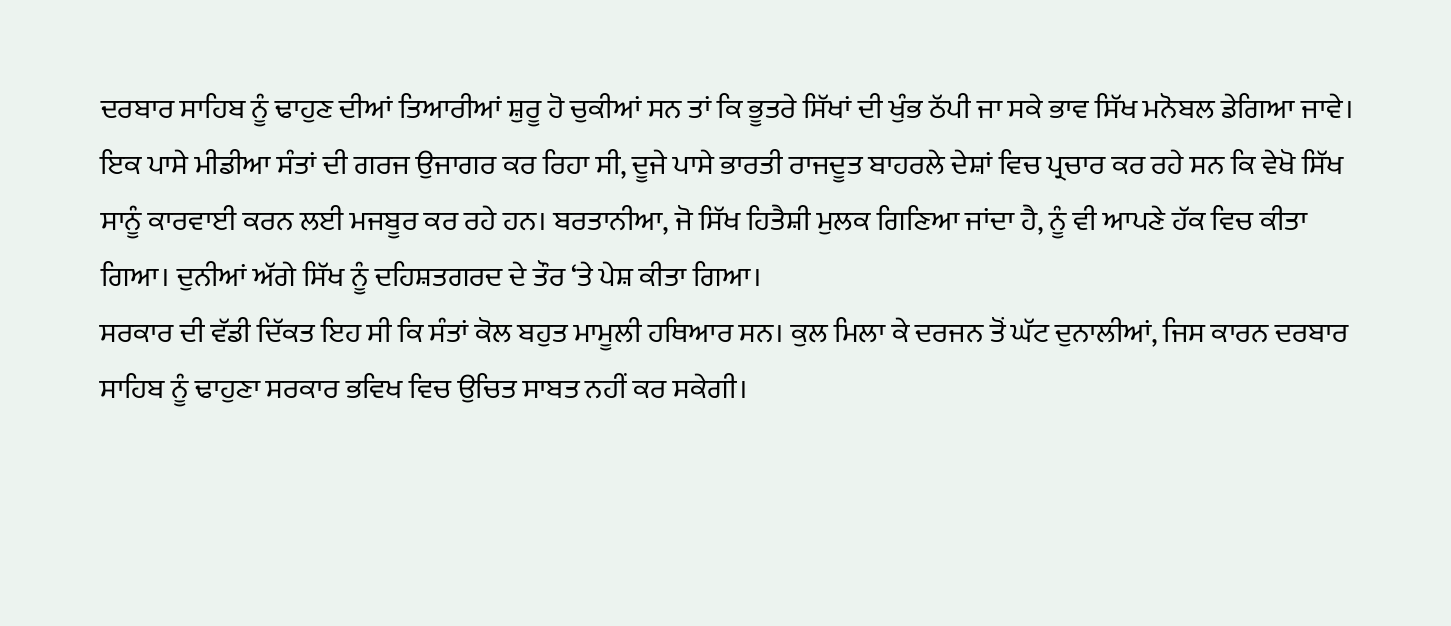ਦਰਬਾਰ ਸਾਹਿਬ ਨੂੰ ਢਾਹੁਣ ਦੀਆਂ ਤਿਆਰੀਆਂ ਸ਼ੁਰੂ ਹੋ ਚੁਕੀਆਂ ਸਨ ਤਾਂ ਕਿ ਭੂਤਰੇ ਸਿੱਖਾਂ ਦੀ ਖੁੰਭ ਠੱਪੀ ਜਾ ਸਕੇ ਭਾਵ ਸਿੱਖ ਮਨੋਬਲ ਡੇਗਿਆ ਜਾਵੇ। ਇਕ ਪਾਸੇ ਮੀਡੀਆ ਸੰਤਾਂ ਦੀ ਗਰਜ ਉਜਾਗਰ ਕਰ ਰਿਹਾ ਸੀ, ਦੂਜੇ ਪਾਸੇ ਭਾਰਤੀ ਰਾਜਦੂਤ ਬਾਹਰਲੇ ਦੇਸ਼ਾਂ ਵਿਚ ਪ੍ਰਚਾਰ ਕਰ ਰਹੇ ਸਨ ਕਿ ਵੇਖੋ ਸਿੱਖ ਸਾਨੂੰ ਕਾਰਵਾਈ ਕਰਨ ਲਈ ਮਜਬੂਰ ਕਰ ਰਹੇ ਹਨ। ਬਰਤਾਨੀਆ, ਜੋ ਸਿੱਖ ਹਿਤੈਸ਼ੀ ਮੁਲਕ ਗਿਣਿਆ ਜਾਂਦਾ ਹੈ, ਨੂੰ ਵੀ ਆਪਣੇ ਹੱਕ ਵਿਚ ਕੀਤਾ ਗਿਆ। ਦੁਨੀਆਂ ਅੱਗੇ ਸਿੱਖ ਨੂੰ ਦਹਿਸ਼ਤਗਰਦ ਦੇ ਤੌਰ ‘ਤੇ ਪੇਸ਼ ਕੀਤਾ ਗਿਆ।
ਸਰਕਾਰ ਦੀ ਵੱਡੀ ਦਿੱਕਤ ਇਹ ਸੀ ਕਿ ਸੰਤਾਂ ਕੋਲ ਬਹੁਤ ਮਾਮੂਲੀ ਹਥਿਆਰ ਸਨ। ਕੁਲ ਮਿਲਾ ਕੇ ਦਰਜਨ ਤੋਂ ਘੱਟ ਦੁਨਾਲੀਆਂ, ਜਿਸ ਕਾਰਨ ਦਰਬਾਰ ਸਾਹਿਬ ਨੂੰ ਢਾਹੁਣਾ ਸਰਕਾਰ ਭਵਿਖ ਵਿਚ ਉਚਿਤ ਸਾਬਤ ਨਹੀਂ ਕਰ ਸਕੇਗੀ।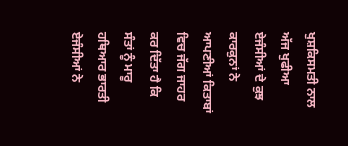ਖੁਸ਼ਕਿਸਮਤੀ ਨਾਲ ਅੱਜ ਖੁਫੀਆ ਏਜੰਸੀਆਂ ਦੇ ਕੁਝ ਕਾਰਕੁਨਾਂ ਨੇ ਆਪਣੀਆਂ ਕਿਤਾਬਾਂ ਵਿਚ ਜੱਗ ਜਾਹਰ ਕਰ ਦਿੱਤਾ ਹੈ ਕਿ ਸੰਤਾਂ ਨੂੰ ਮਾਰੂ ਹਥਿਆਰ ਭਾਰਤੀ ਏਜੰਸੀਆਂ ਨੇ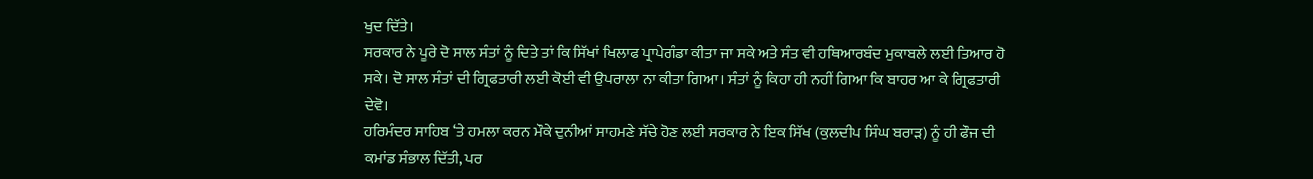ਖੁਦ ਦਿੱਤੇ।
ਸਰਕਾਰ ਨੇ ਪੂਰੇ ਦੋ ਸਾਲ ਸੰਤਾਂ ਨੂੰ ਦਿਤੇ ਤਾਂ ਕਿ ਸਿੱਖਾਂ ਖਿਲਾਫ ਪ੍ਰਾਪੇਗੰਡਾ ਕੀਤਾ ਜਾ ਸਕੇ ਅਤੇ ਸੰਤ ਵੀ ਹਥਿਆਰਬੰਦ ਮੁਕਾਬਲੇ ਲਈ ਤਿਆਰ ਹੋ ਸਕੇ। ਦੋ ਸਾਲ ਸੰਤਾਂ ਦੀ ਗ੍ਰਿਫਤਾਰੀ ਲਈ ਕੋਈ ਵੀ ਉਪਰਾਲਾ ਨਾ ਕੀਤਾ ਗਿਆ। ਸੰਤਾਂ ਨੂੰ ਕਿਹਾ ਹੀ ਨਹੀਂ ਗਿਆ ਕਿ ਬਾਹਰ ਆ ਕੇ ਗ੍ਰਿਫਤਾਰੀ ਦੇਵੋ।
ਹਰਿਮੰਦਰ ਸਾਹਿਬ ‘ਤੇ ਹਮਲਾ ਕਰਨ ਮੌਕੇ ਦੁਨੀਆਂ ਸਾਹਮਣੇ ਸੱਚੇ ਹੋਣ ਲਈ ਸਰਕਾਰ ਨੇ ਇਕ ਸਿੱਖ (ਕੁਲਦੀਪ ਸਿੰਘ ਬਰਾੜ) ਨੂੰ ਹੀ ਫੌਜ ਦੀ ਕਮਾਂਡ ਸੰਭਾਲ ਦਿੱਤੀ, ਪਰ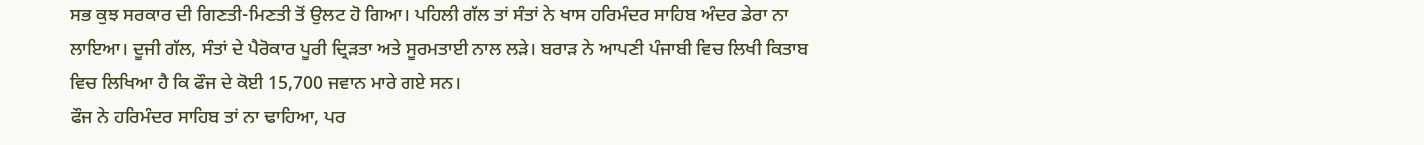ਸਭ ਕੁਝ ਸਰਕਾਰ ਦੀ ਗਿਣਤੀ-ਮਿਣਤੀ ਤੋਂ ਉਲਟ ਹੋ ਗਿਆ। ਪਹਿਲੀ ਗੱਲ ਤਾਂ ਸੰਤਾਂ ਨੇ ਖਾਸ ਹਰਿਮੰਦਰ ਸਾਹਿਬ ਅੰਦਰ ਡੇਰਾ ਨਾ ਲਾਇਆ। ਦੂਜੀ ਗੱਲ, ਸੰਤਾਂ ਦੇ ਪੈਰੋਕਾਰ ਪੂਰੀ ਦ੍ਰਿੜਤਾ ਅਤੇ ਸੂਰਮਤਾਈ ਨਾਲ ਲੜੇ। ਬਰਾੜ ਨੇ ਆਪਣੀ ਪੰਜਾਬੀ ਵਿਚ ਲਿਖੀ ਕਿਤਾਬ ਵਿਚ ਲਿਖਿਆ ਹੈ ਕਿ ਫੌਜ ਦੇ ਕੋਈ 15,700 ਜਵਾਨ ਮਾਰੇ ਗਏ ਸਨ।
ਫੌਜ ਨੇ ਹਰਿਮੰਦਰ ਸਾਹਿਬ ਤਾਂ ਨਾ ਢਾਹਿਆ, ਪਰ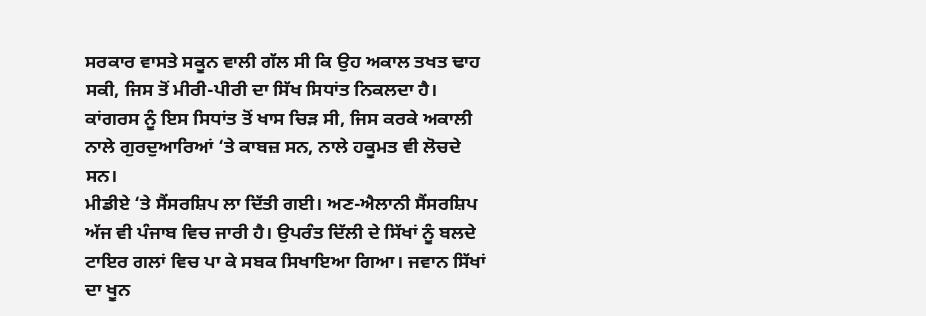ਸਰਕਾਰ ਵਾਸਤੇ ਸਕੂਨ ਵਾਲੀ ਗੱਲ ਸੀ ਕਿ ਉਹ ਅਕਾਲ ਤਖਤ ਢਾਹ ਸਕੀ, ਜਿਸ ਤੋਂ ਮੀਰੀ-ਪੀਰੀ ਦਾ ਸਿੱਖ ਸਿਧਾਂਤ ਨਿਕਲਦਾ ਹੈ। ਕਾਂਗਰਸ ਨੂੰ ਇਸ ਸਿਧਾਂਤ ਤੋਂ ਖਾਸ ਚਿੜ ਸੀ, ਜਿਸ ਕਰਕੇ ਅਕਾਲੀ ਨਾਲੇ ਗੁਰਦੁਆਰਿਆਂ ‘ਤੇ ਕਾਬਜ਼ ਸਨ, ਨਾਲੇ ਹਕੂਮਤ ਵੀ ਲੋਚਦੇ ਸਨ।
ਮੀਡੀਏ ‘ਤੇ ਸੈਂਸਰਸ਼ਿਪ ਲਾ ਦਿੱਤੀ ਗਈ। ਅਣ-ਐਲਾਨੀ ਸੈਂਸਰਸ਼ਿਪ ਅੱਜ ਵੀ ਪੰਜਾਬ ਵਿਚ ਜਾਰੀ ਹੈ। ਉਪਰੰਤ ਦਿੱਲੀ ਦੇ ਸਿੱਖਾਂ ਨੂੰ ਬਲਦੇ ਟਾਇਰ ਗਲਾਂ ਵਿਚ ਪਾ ਕੇ ਸਬਕ ਸਿਖਾਇਆ ਗਿਆ। ਜਵਾਨ ਸਿੱਖਾਂ ਦਾ ਖੂਨ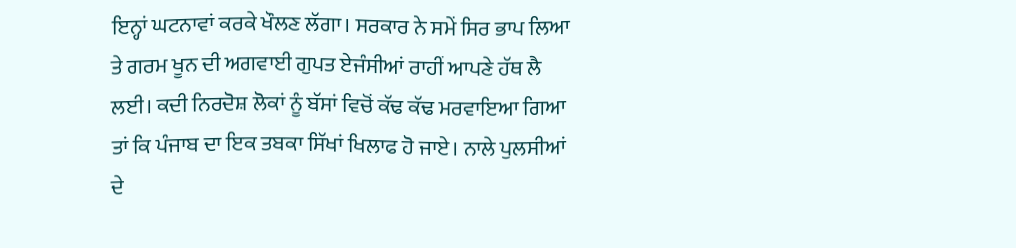ਇਨ੍ਹਾਂ ਘਟਨਾਵਾਂ ਕਰਕੇ ਖੌਲਣ ਲੱਗਾ। ਸਰਕਾਰ ਨੇ ਸਮੇਂ ਸਿਰ ਭਾਪ ਲਿਆ ਤੇ ਗਰਮ ਖੂਨ ਦੀ ਅਗਵਾਈ ਗੁਪਤ ਏਜੰਸੀਆਂ ਰਾਹੀਂ ਆਪਣੇ ਹੱਥ ਲੈ ਲਈ। ਕਦੀ ਨਿਰਦੋਸ਼ ਲੋਕਾਂ ਨੂੰ ਬੱਸਾਂ ਵਿਚੋਂ ਕੱਢ ਕੱਢ ਮਰਵਾਇਆ ਗਿਆ ਤਾਂ ਕਿ ਪੰਜਾਬ ਦਾ ਇਕ ਤਬਕਾ ਸਿੱਖਾਂ ਖਿਲਾਫ ਹੋ ਜਾਏ। ਨਾਲੇ ਪੁਲਸੀਆਂ ਦੇ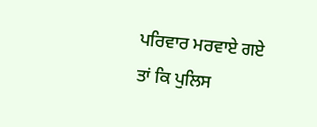ਪਰਿਵਾਰ ਮਰਵਾਏ ਗਏ ਤਾਂ ਕਿ ਪੁਲਿਸ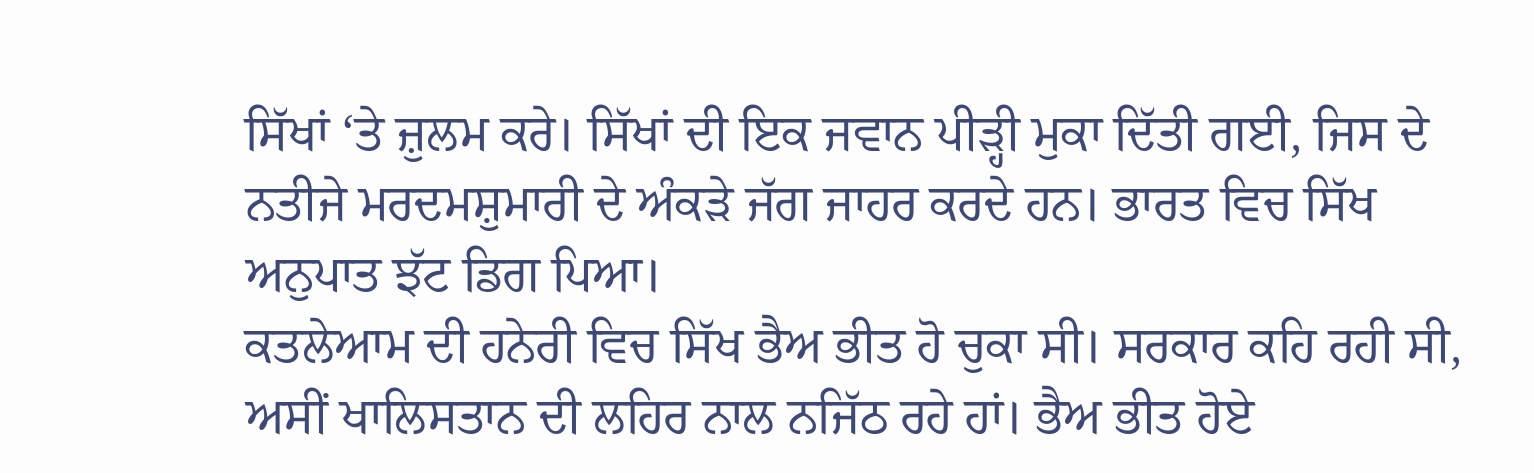ਸਿੱਖਾਂ ‘ਤੇ ਜ਼ੁਲਮ ਕਰੇ। ਸਿੱਖਾਂ ਦੀ ਇਕ ਜਵਾਨ ਪੀੜ੍ਹੀ ਮੁਕਾ ਦਿੱਤੀ ਗਈ, ਜਿਸ ਦੇ ਨਤੀਜੇ ਮਰਦਮਸ਼ੁਮਾਰੀ ਦੇ ਅੰਕੜੇ ਜੱਗ ਜਾਹਰ ਕਰਦੇ ਹਨ। ਭਾਰਤ ਵਿਚ ਸਿੱਖ ਅਨੁਪਾਤ ਝੱਟ ਡਿਗ ਪਿਆ।
ਕਤਲੇਆਮ ਦੀ ਹਨੇਰੀ ਵਿਚ ਸਿੱਖ ਭੈਅ ਭੀਤ ਹੋ ਚੁਕਾ ਸੀ। ਸਰਕਾਰ ਕਹਿ ਰਹੀ ਸੀ, ਅਸੀਂ ਖਾਲਿਸਤਾਨ ਦੀ ਲਹਿਰ ਨਾਲ ਨਜਿੱਠ ਰਹੇ ਹਾਂ। ਭੈਅ ਭੀਤ ਹੋਏ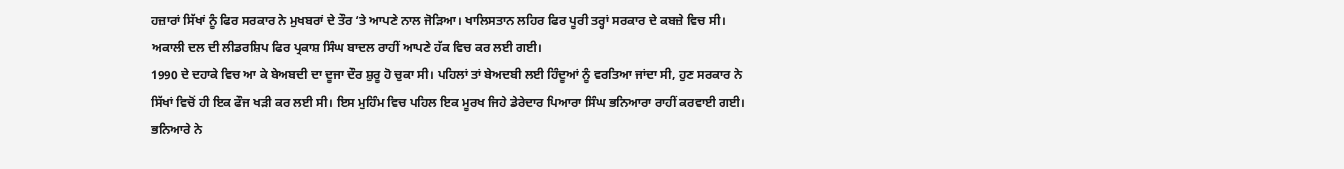ਹਜ਼ਾਰਾਂ ਸਿੱਖਾਂ ਨੂੰ ਫਿਰ ਸਰਕਾਰ ਨੇ ਮੁਖਬਰਾਂ ਦੇ ਤੌਰ ‘ਤੇ ਆਪਣੇ ਨਾਲ ਜੋੜਿਆ। ਖਾਲਿਸਤਾਨ ਲਹਿਰ ਫਿਰ ਪੂਰੀ ਤਰ੍ਹਾਂ ਸਰਕਾਰ ਦੇ ਕਬਜ਼ੇ ਵਿਚ ਸੀ।
ਅਕਾਲੀ ਦਲ ਦੀ ਲੀਡਰਸ਼ਿਪ ਫਿਰ ਪ੍ਰਕਾਸ਼ ਸਿੰਘ ਬਾਦਲ ਰਾਹੀਂ ਆਪਣੇ ਹੱਕ ਵਿਚ ਕਰ ਲਈ ਗਈ।
1990 ਦੇ ਦਹਾਕੇ ਵਿਚ ਆ ਕੇ ਬੇਅਬਦੀ ਦਾ ਦੂਜਾ ਦੌਰ ਸ਼ੁਰੂ ਹੋ ਚੁਕਾ ਸੀ। ਪਹਿਲਾਂ ਤਾਂ ਬੇਅਦਬੀ ਲਈ ਹਿੰਦੂਆਂ ਨੂੰ ਵਰਤਿਆ ਜਾਂਦਾ ਸੀ, ਹੁਣ ਸਰਕਾਰ ਨੇ ਸਿੱਖਾਂ ਵਿਚੋਂ ਹੀ ਇਕ ਫੌਜ ਖੜੀ ਕਰ ਲਈ ਸੀ। ਇਸ ਮੁਹਿੰਮ ਵਿਚ ਪਹਿਲ ਇਕ ਮੂਰਖ ਜਿਹੇ ਡੇਰੇਦਾਰ ਪਿਆਰਾ ਸਿੰਘ ਭਨਿਆਰਾ ਰਾਹੀਂ ਕਰਵਾਈ ਗਈ। ਭਨਿਆਰੇ ਨੇ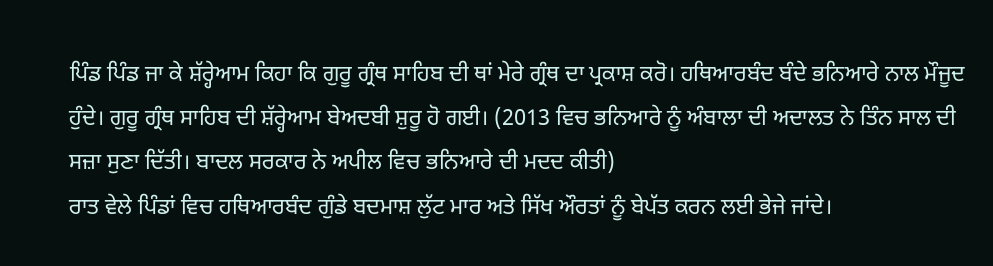ਪਿੰਡ ਪਿੰਡ ਜਾ ਕੇ ਸ਼ੱਰ੍ਹੇਆਮ ਕਿਹਾ ਕਿ ਗੁਰੂ ਗ੍ਰੰਥ ਸਾਹਿਬ ਦੀ ਥਾਂ ਮੇਰੇ ਗ੍ਰੰਥ ਦਾ ਪ੍ਰਕਾਸ਼ ਕਰੋ। ਹਥਿਆਰਬੰਦ ਬੰਦੇ ਭਨਿਆਰੇ ਨਾਲ ਮੌਜੂਦ ਹੁੰਦੇ। ਗੁਰੂ ਗ੍ਰੰਥ ਸਾਹਿਬ ਦੀ ਸ਼ੱਰ੍ਹੇਆਮ ਬੇਅਦਬੀ ਸ਼ੁਰੂ ਹੋ ਗਈ। (2013 ਵਿਚ ਭਨਿਆਰੇ ਨੂੰ ਅੰਬਾਲਾ ਦੀ ਅਦਾਲਤ ਨੇ ਤਿੰਨ ਸਾਲ ਦੀ ਸਜ਼ਾ ਸੁਣਾ ਦਿੱਤੀ। ਬਾਦਲ ਸਰਕਾਰ ਨੇ ਅਪੀਲ ਵਿਚ ਭਨਿਆਰੇ ਦੀ ਮਦਦ ਕੀਤੀ)
ਰਾਤ ਵੇਲੇ ਪਿੰਡਾਂ ਵਿਚ ਹਥਿਆਰਬੰਦ ਗੁੰਡੇ ਬਦਮਾਸ਼ ਲੁੱਟ ਮਾਰ ਅਤੇ ਸਿੱਖ ਔਰਤਾਂ ਨੂੰ ਬੇਪੱਤ ਕਰਨ ਲਈ ਭੇਜੇ ਜਾਂਦੇ।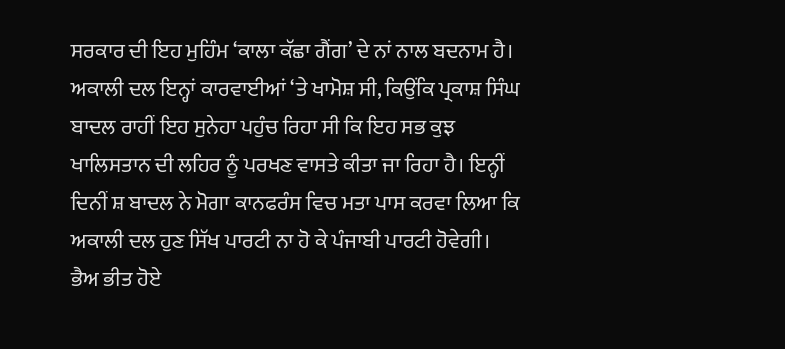ਸਰਕਾਰ ਦੀ ਇਹ ਮੁਹਿੰਮ ‘ਕਾਲਾ ਕੱਛਾ ਗੈਂਗ’ ਦੇ ਨਾਂ ਨਾਲ ਬਦਨਾਮ ਹੈ।
ਅਕਾਲੀ ਦਲ ਇਨ੍ਹਾਂ ਕਾਰਵਾਈਆਂ ‘ਤੇ ਖਾਮੋਸ਼ ਸੀ, ਕਿਉਂਕਿ ਪ੍ਰਕਾਸ਼ ਸਿੰਘ ਬਾਦਲ ਰਾਹੀਂ ਇਹ ਸੁਨੇਹਾ ਪਹੁੰਚ ਰਿਹਾ ਸੀ ਕਿ ਇਹ ਸਭ ਕੁਝ ਖਾਲਿਸਤਾਨ ਦੀ ਲਹਿਰ ਨੂੰ ਪਰਖਣ ਵਾਸਤੇ ਕੀਤਾ ਜਾ ਰਿਹਾ ਹੈ। ਇਨ੍ਹੀਂ ਦਿਨੀਂ ਸ਼ ਬਾਦਲ ਨੇ ਮੋਗਾ ਕਾਨਫਰੰਸ ਵਿਚ ਮਤਾ ਪਾਸ ਕਰਵਾ ਲਿਆ ਕਿ ਅਕਾਲੀ ਦਲ ਹੁਣ ਸਿੱਖ ਪਾਰਟੀ ਨਾ ਹੋ ਕੇ ਪੰਜਾਬੀ ਪਾਰਟੀ ਹੋਵੇਗੀ। ਭੈਅ ਭੀਤ ਹੋਏ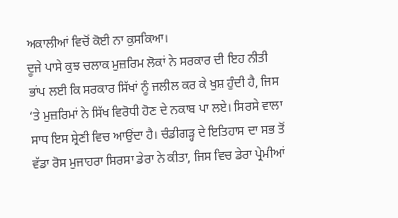ਅਕਾਲੀਆਂ ਵਿਚੋਂ ਕੋਈ ਨਾ ਕੁਸਕਿਆ।
ਦੂਜੇ ਪਾਸੇ ਕੁਝ ਚਲਾਕ ਮੁਜ਼ਰਿਮ ਲੋਕਾਂ ਨੇ ਸਰਕਾਰ ਦੀ ਇਹ ਨੀਤੀ ਭਾਂਪ ਲਈ ਕਿ ਸਰਕਾਰ ਸਿੱਖਾਂ ਨੂੰ ਜਲੀਲ ਕਰ ਕੇ ਖੁਸ਼ ਹੁੰਦੀ ਹੈ, ਜਿਸ ‘ਤੇ ਮੁਜ਼ਰਿਮਾਂ ਨੇ ਸਿੱਖ ਵਿਰੋਧੀ ਹੋਣ ਦੇ ਨਕਾਬ ਪਾ ਲਏ। ਸਿਰਸੇ ਵਾਲਾ ਸਾਧ ਇਸ ਸ਼੍ਰੇਣੀ ਵਿਚ ਆਉਂਦਾ ਹੈ। ਚੰਡੀਗੜ੍ਹ ਦੇ ਇਤਿਹਾਸ ਦਾ ਸਭ ਤੋਂ ਵੱਡਾ ਰੋਸ ਮੁਜਾਹਰਾ ਸਿਰਸਾ ਡੇਰਾ ਨੇ ਕੀਤਾ, ਜਿਸ ਵਿਚ ਡੇਰਾ ਪ੍ਰੇਮੀਆਂ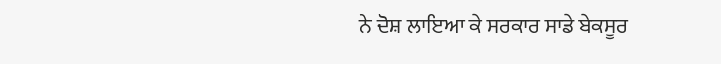ਨੇ ਦੋਸ਼ ਲਾਇਆ ਕੇ ਸਰਕਾਰ ਸਾਡੇ ਬੇਕਸੂਰ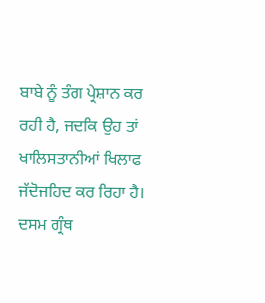ਬਾਬੇ ਨੂੰ ਤੰਗ ਪ੍ਰੇਸ਼ਾਨ ਕਰ ਰਹੀ ਹੈ, ਜਦਕਿ ਉਹ ਤਾਂ ਖਾਲਿਸਤਾਨੀਆਂ ਖਿਲਾਫ ਜੱਦੋਜਹਿਦ ਕਰ ਰਿਹਾ ਹੈ।
ਦਸਮ ਗ੍ਰੰਥ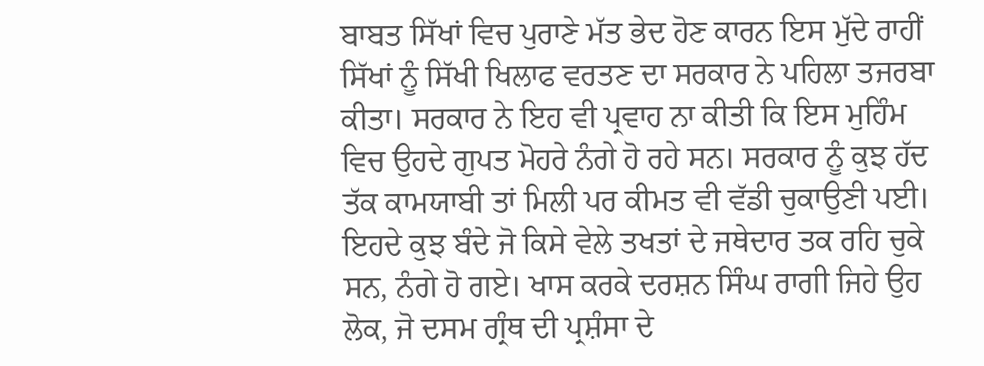ਬਾਬਤ ਸਿੱਖਾਂ ਵਿਚ ਪੁਰਾਣੇ ਮੱਤ ਭੇਦ ਹੋਣ ਕਾਰਨ ਇਸ ਮੁੱਦੇ ਰਾਹੀਂ ਸਿੱਖਾਂ ਨੂੰ ਸਿੱਖੀ ਖਿਲਾਫ ਵਰਤਣ ਦਾ ਸਰਕਾਰ ਨੇ ਪਹਿਲਾ ਤਜਰਬਾ ਕੀਤਾ। ਸਰਕਾਰ ਨੇ ਇਹ ਵੀ ਪ੍ਰਵਾਹ ਨਾ ਕੀਤੀ ਕਿ ਇਸ ਮੁਹਿੰਮ ਵਿਚ ਉਹਦੇ ਗੁਪਤ ਮੋਹਰੇ ਨੰਗੇ ਹੋ ਰਹੇ ਸਨ। ਸਰਕਾਰ ਨੂੰ ਕੁਝ ਹੱਦ ਤੱਕ ਕਾਮਯਾਬੀ ਤਾਂ ਮਿਲੀ ਪਰ ਕੀਮਤ ਵੀ ਵੱਡੀ ਚੁਕਾਉਣੀ ਪਈ। ਇਹਦੇ ਕੁਝ ਬੰਦੇ ਜੋ ਕਿਸੇ ਵੇਲੇ ਤਖਤਾਂ ਦੇ ਜਥੇਦਾਰ ਤਕ ਰਹਿ ਚੁਕੇ ਸਨ, ਨੰਗੇ ਹੋ ਗਏ। ਖਾਸ ਕਰਕੇ ਦਰਸ਼ਨ ਸਿੰਘ ਰਾਗੀ ਜਿਹੇ ਉਹ ਲੋਕ, ਜੋ ਦਸਮ ਗ੍ਰੰਥ ਦੀ ਪ੍ਰਸ਼ੰਸਾ ਦੇ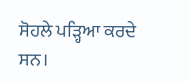ਸੋਹਲੇ ਪੜ੍ਹਿਆ ਕਰਦੇ ਸਨ।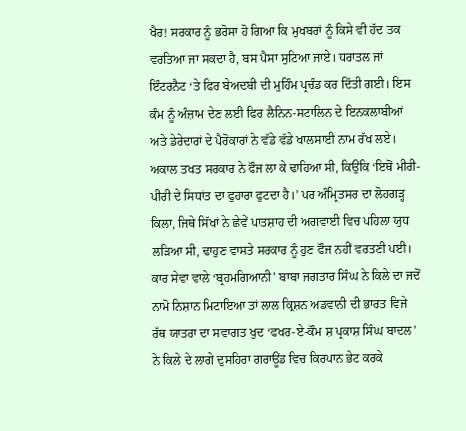ਖੈਰ! ਸਰਕਾਰ ਨੂੰ ਭਰੋਸਾ ਹੋ ਗਿਆ ਕਿ ਮੁਖਬਰਾਂ ਨੂੰ ਕਿਸੇ ਵੀ ਹੱਦ ਤਕ ਵਰਤਿਆ ਜਾ ਸਕਦਾ ਹੈ, ਬਸ ਪੈਸਾ ਸੁਟਿਆ ਜਾਏ। ਧਰਾਤਲ ਜਾਂ ਇੰਟਰਨੈਟ ‘ਤੇ ਫਿਰ ਬੇਅਦਬੀ ਦੀ ਮੁਹਿੰਮ ਪ੍ਰਚੰਡ ਕਰ ਦਿੱਤੀ ਗਈ। ਇਸ ਕੰਮ ਨੂੰ ਅੰਜ਼ਾਮ ਦੇਣ ਲਈ ਫਿਰ ਲੈਨਿਨ-ਸਟਾਲਿਨ ਦੇ ਇਨਕਲਾਬੀਆਂ ਅਤੇ ਡੇਰੇਦਾਰਾਂ ਦੇ ਪੈਰੋਕਾਰਾਂ ਨੇ ਵੱਡੇ ਵੱਡੇ ਖਾਲਸਾਈ ਨਾਮ ਰੱਖ ਲਏ।
ਅਕਾਲ ਤਖਤ ਸਰਕਾਰ ਨੇ ਫੌਜ ਲਾ ਕੇ ਢਾਹਿਆ ਸੀ, ਕਿਉਂਕਿ ‘ਇਥੋਂ ਮੀਰੀ-ਪੀਰੀ ਦੇ ਸਿਧਾਂਤ ਦਾ ਫੁਹਾਰਾ ਫੁਟਦਾ ਹੈ।’ ਪਰ ਅੰਮ੍ਰਿਤਸਰ ਦਾ ਲੋਹਗੜ੍ਹ ਕਿਲਾ, ਜਿਥੇ ਸਿੱਖਾਂ ਨੇ ਛੇਵੇਂ ਪਾਤਸ਼ਾਹ ਦੀ ਅਗਵਾਈ ਵਿਚ ਪਹਿਲਾ ਯੁਧ ਲੜਿਆ ਸੀ, ਢਾਹੁਣ ਵਾਸਤੇ ਸਰਕਾਰ ਨੂੰ ਹੁਣ ਫੌਜ ਨਹੀਂ ਵਰਤਣੀ ਪਈ। ਕਾਰ ਸੇਵਾ ਵਾਲੇ ‘ਬ੍ਰਹਮਗਿਆਨੀ’ ਬਾਬਾ ਜਗਤਾਰ ਸਿੰਘ ਨੇ ਕਿਲੇ ਦਾ ਜਦੋਂ ਨਾਮੋ ਨਿਸ਼ਾਨ ਮਿਟਾਇਆ ਤਾਂ ਲਾਲ ਕ੍ਰਿਸ਼ਨ ਅਡਵਾਨੀ ਦੀ ਭਾਰਤ ਵਿਜੇ ਰੱਥ ਯਾਤਰਾ ਦਾ ਸਵਾਗਤ ਖੁਦ ‘ਫਖਰ-ਏ-ਕੌਮ ਸ਼ ਪ੍ਰਕਾਸ਼ ਸਿੰਘ ਬਾਦਲ’ ਨੇ ਕਿਲੇ ਦੇ ਲਾਗੇ ਦੁਸਹਿਰਾ ਗਰਾਊਂਡ ਵਿਚ ਕਿਰਪਾਨ ਭੇਟ ਕਰਕੇ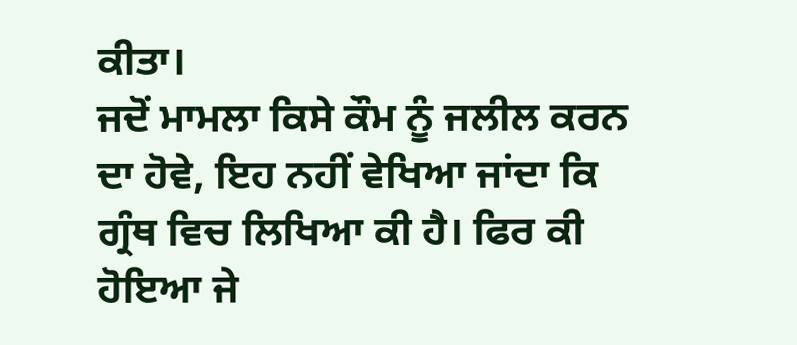ਕੀਤਾ।
ਜਦੋਂ ਮਾਮਲਾ ਕਿਸੇ ਕੌਮ ਨੂੰ ਜਲੀਲ ਕਰਨ ਦਾ ਹੋਵੇ, ਇਹ ਨਹੀਂ ਵੇਖਿਆ ਜਾਂਦਾ ਕਿ ਗ੍ਰੰਥ ਵਿਚ ਲਿਖਿਆ ਕੀ ਹੈ। ਫਿਰ ਕੀ ਹੋਇਆ ਜੇ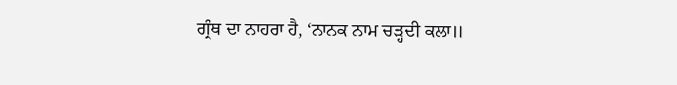ਗ੍ਰੰਥ ਦਾ ਨਾਹਰਾ ਹੈ, ‘ਨਾਨਕ ਨਾਮ ਚੜ੍ਹਦੀ ਕਲਾ॥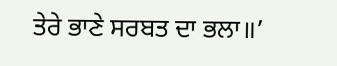ਤੇਰੇ ਭਾਣੇ ਸਰਬਤ ਦਾ ਭਲਾ॥’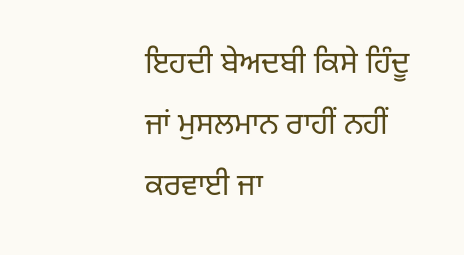ਇਹਦੀ ਬੇਅਦਬੀ ਕਿਸੇ ਹਿੰਦੂ ਜਾਂ ਮੁਸਲਮਾਨ ਰਾਹੀਂ ਨਹੀਂ ਕਰਵਾਈ ਜਾ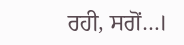ਰਹੀ, ਸਗੋਂ…।